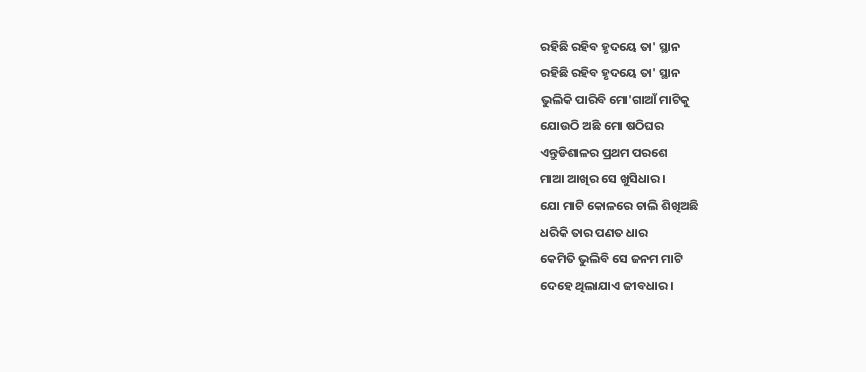ରହିଛି ରହିବ ହୃଦୟେ ତା' ସ୍ଥାନ
ରହିଛି ରହିବ ହୃଦୟେ ତା' ସ୍ଥାନ
ଭୁଲିକି ପାରିବି ମୋ'ଗାଆଁ ମାଟିକୁ
ଯୋଉଠି ଅଛି ମୋ ଷଠିଘର
ଏନ୍ତୁଡିଶାଳର ପ୍ରଥମ ପରଶେ
ମାଆ ଆଖିର ସେ ଖୁସିଧାର ।
ଯୋ ମାଟି କୋଳରେ ଚାଲି ଶିଖିଅଛି
ଧରିକି ତାର ପଣତ ଧାର
କେମିତି ଭୁଲିବି ସେ ଜନମ ମାଟି
ଦେହେ ଥିଲାଯାଏ ଜୀବଧାର ।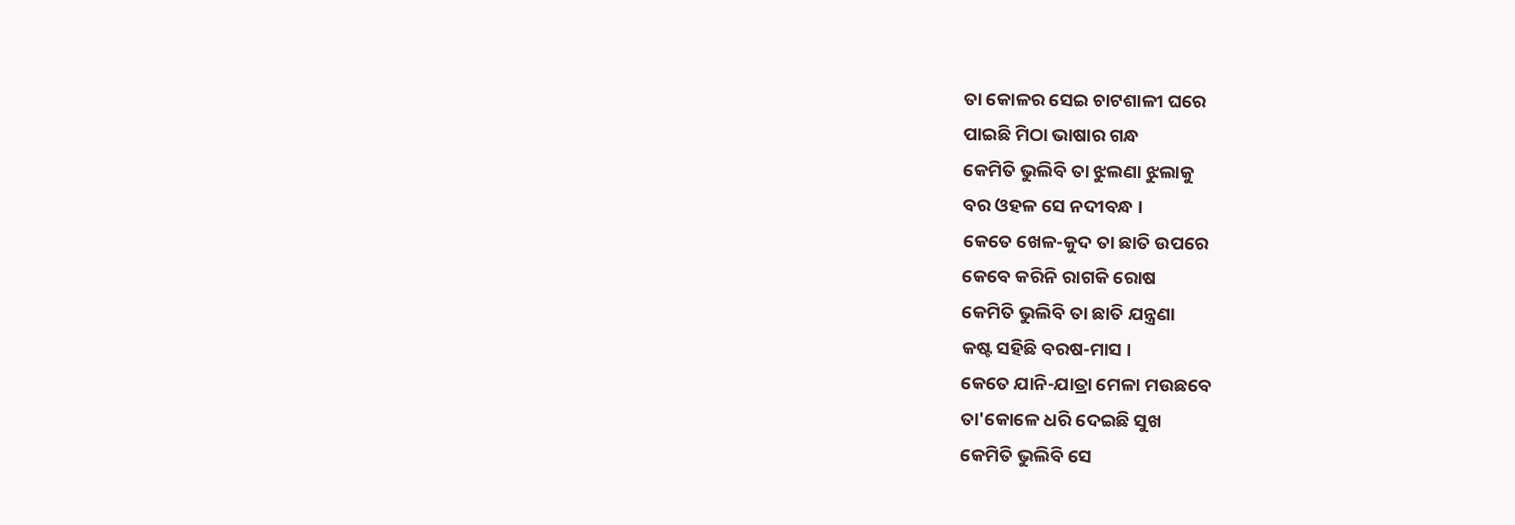ତା କୋଳର ସେଇ ଚାଟଶାଳୀ ଘରେ
ପାଇଛି ମିଠା ଭାଷାର ଗନ୍ଧ
କେମିତି ଭୁଲିବି ତା ଝୁଲଣା ଝୁଲାକୁ
ବର ଓହଳ ସେ ନଦୀବନ୍ଧ ।
କେତେ ଖେଳ-କୁଦ ତା ଛାତି ଉପରେ
କେବେ କରିନି ରାଗକି ରୋଷ
କେମିତି ଭୁଲିବି ତା ଛାତି ଯନ୍ତ୍ରଣା
କଷ୍ଟ ସହିଛି ବରଷ-ମାସ ।
କେତେ ଯାନି-ଯାତ୍ରା ମେଳା ମଉଛବେ
ତା'କୋଳେ ଧରି ଦେଇଛି ସୁଖ
କେମିତି ଭୁଲିବି ସେ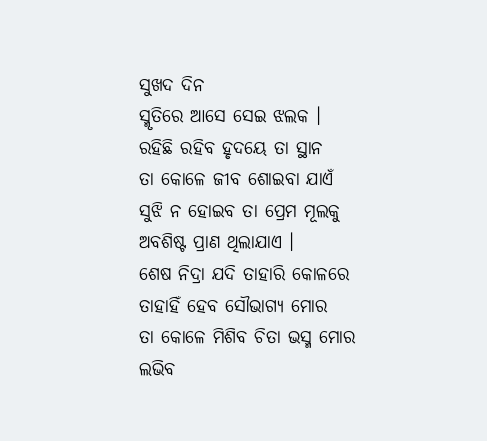ସୁଖଦ ଦିନ
ସ୍ମୃତିରେ ଆସେ ସେଇ ଝଲକ ।
ରହିଛି ରହିବ ହୃଦୟେ ତା ସ୍ଥାନ
ତା କୋଳେ ଜୀବ ଶୋଇବା ଯାଏଁ
ସୁଝି ନ ହୋଇବ ତା ପ୍ରେମ ମୂଲକୁ
ଅବଶିଷ୍ଟ ପ୍ରାଣ ଥିଲାଯାଏ ।
ଶେଷ ନିଦ୍ରା ଯଦି ତାହାରି କୋଳରେ
ତାହାହିଁ ହେବ ସୌଭାଗ୍ଯ ମୋର
ତା କୋଳେ ମିଶିବ ଚିତା ଭସ୍ମ ମୋର
ଲଭିବ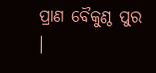ପ୍ରାଣ ବୈକୁଣ୍ଠ ପୁର ।